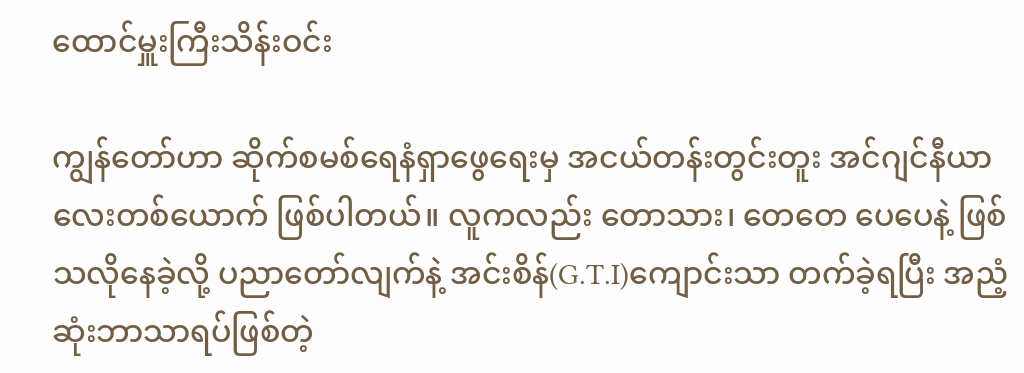ထောင်မှူးကြီးသိန်းဝင်း

ကျွန်တော်ဟာ ဆိုက်စမစ်ရေနံရှာဖွေရေးမှ အငယ်တန်းတွင်းတူး အင်ဂျင်နီယာလေးတစ်ယောက် ဖြစ်ပါတယ်။ လူကလည်း တောသား၊ တေတေ ပေပေနဲ့ ဖြစ်သလိုနေခဲ့လို့ ပညာတော်လျက်နဲ့ အင်းစိန်(G.T.I)ကျောင်းသာ တက်ခဲ့ရပြီး အညံ့ဆုံးဘာသာရပ်ဖြစ်တဲ့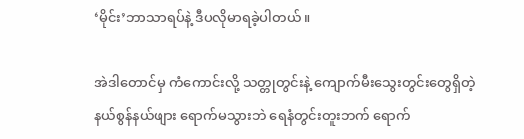‘မိုင်း’ဘာသာရပ်နဲ့ ဒီပလိုမာရခဲ့ပါတယ်။

အဲဒါတောင်မှ ကံကောင်းလို့ သတ္တုတွင်းနဲ့ ကျောက်မီးသွေးတွင်းတွေရှိတဲ့ နယ်စွန်နယ်ဖျား ရောက်မသွားဘဲ ရေနံတွင်းတူးဘက် ရောက်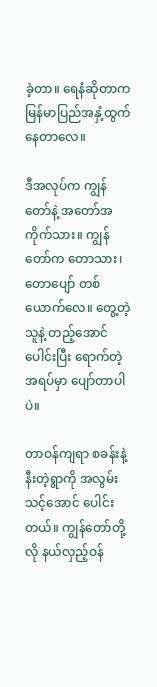ခဲ့တာ။ ရေနံဆိုတာက မြန်မာပြည်အနှံ့ထွက်နေတာလေ။

ဒီအလုပ်က ကျွန်တော်နဲ့ အတော်အကိုက်သား။ ကျွန်တော်က တောသား၊ တောပျော် တစ်ယောက်လေ။ တွေ့တဲ့သူနဲ့ တည့်အောင်ပေါင်းပြီး ရောက်တဲ့အရပ်မှာ ပျော်တာပါပဲ။

တာဝန်ကျရာ စခန်းနဲ့နီးတဲ့ရွာကို အလွမ်းသင့်အောင် ပေါင်းတယ်။ ကျွန်တော်တို့လို နယ်လှည့်ဝန်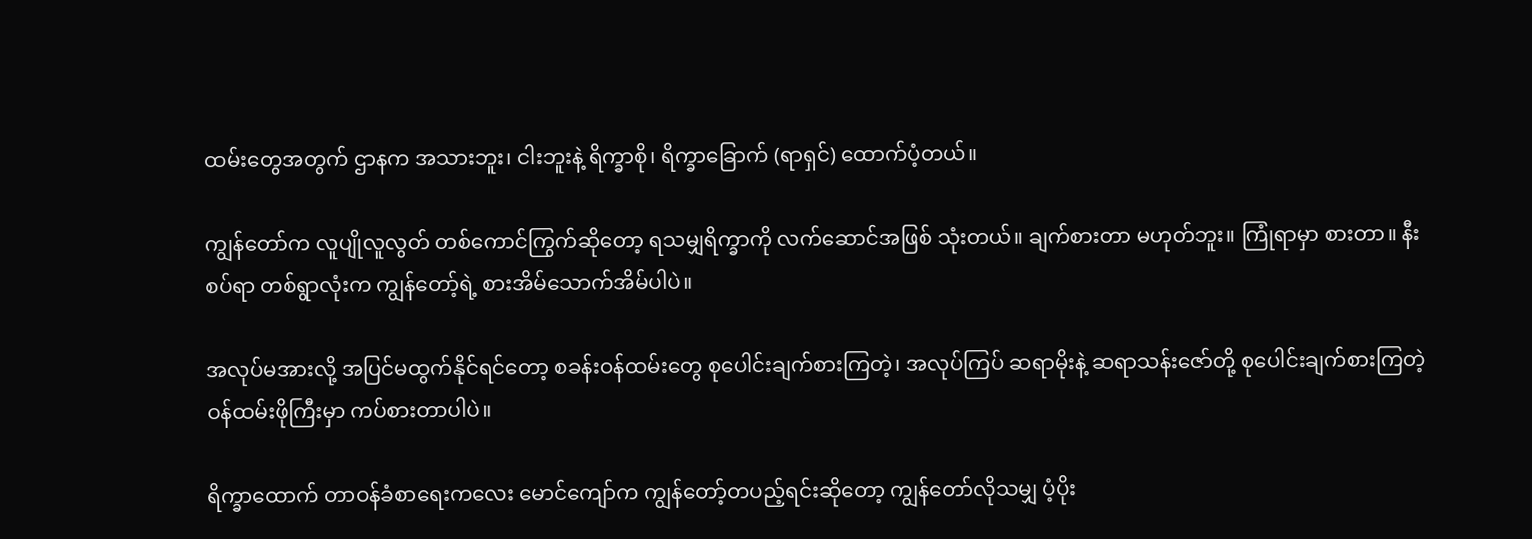ထမ်းတွေအတွက် ဌာနက အသားဘူး၊ ငါးဘူးနဲ့ ရိက္ခာစို၊ ရိက္ခာခြောက် (ရာရှင်) ထောက်ပံ့တယ်။

ကျွန်တော်က လူပျိုလူလွတ် တစ်ကောင်ကြွက်ဆိုတော့ ရသမျှရိက္ခာကို လက်ဆောင်အဖြစ် သုံးတယ်။ ချက်စားတာ မဟုတ်ဘူး။ ကြုံရာမှာ စားတာ။ နီးစပ်ရာ တစ်ရွာလုံးက ကျွန်တော့်ရဲ့ စားအိမ်သောက်အိမ်ပါပဲ။

အလုပ်မအားလို့ အပြင်မထွက်နိုင်ရင်တော့ စခန်းဝန်ထမ်းတွေ စုပေါင်းချက်စားကြတဲ့၊ အလုပ်ကြပ် ဆရာမိုးနဲ့ ဆရာသန်းဇော်တို့ စုပေါင်းချက်စားကြတဲ့ ဝန်ထမ်းဖိုကြီးမှာ ကပ်စားတာပါပဲ။

ရိက္ခာထောက် တာဝန်ခံစာရေးကလေး မောင်ကျော်က ကျွန်တော့်တပည့်ရင်းဆိုတော့ ကျွန်တော်လိုသမျှ ပံ့ပိုး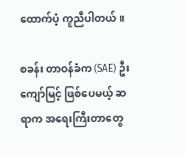ထောက်ပံ့ ကူညီပါတယ်။

စခန်း တာဝန်ခံက (SAE) ဦးကျော်မြင့် ဖြစ်ပေမယ့် ဆရာက အရေးကြီးတာတွေ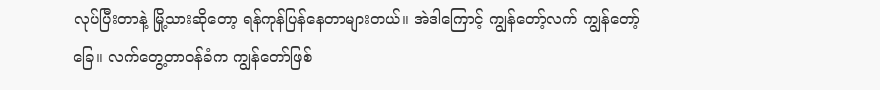လုပ်ပြီးတာနဲ့ မြို့သားဆိုတော့ ရန်ကုန်ပြန်နေတာများတယ်။ အဲဒါကြောင့် ကျွန်တော့်လက် ကျွန်တော့်ခြေ။ လက်တွေ့တာဝန်ခံက ကျွန်တော်ဖြစ်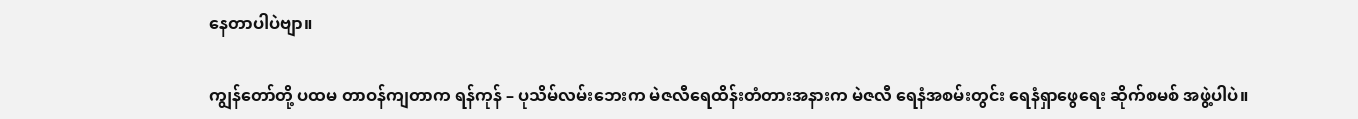နေတာပါပဲဗျာ။

ကျွန်တော်တို့ ပထမ တာဝန်ကျတာက ရန်ကုန် – ပုသိမ်လမ်းဘေးက မဲဇလီရေထိန်းတံတားအနားက မဲဇလီ ရေနံအစမ်းတွင်း ရေနံရှာဖွေရေး ဆိုက်စမစ် အဖွဲ့ပါပဲ။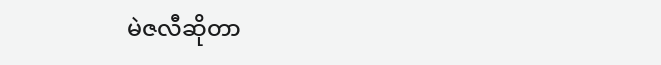မဲဇလီဆိုတာ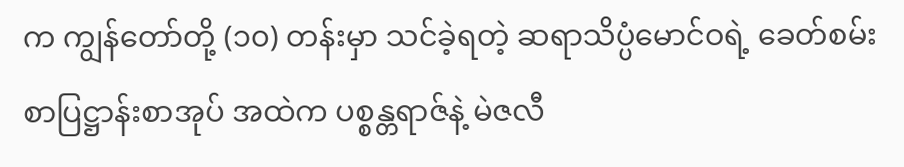က ကျွန်တော်တို့ (၁၀) တန်းမှာ သင်ခဲ့ရတဲ့ ဆရာသိပ္ပံမောင်ဝရဲ့ ခေတ်စမ်းစာပြဋ္ဌာန်းစာအုပ် အထဲက ပစ္စန္တရာဇ်နဲ့ မဲဇလီ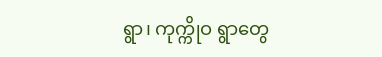ရွာ၊ ကုက္ကိုဝ ရွာတွေ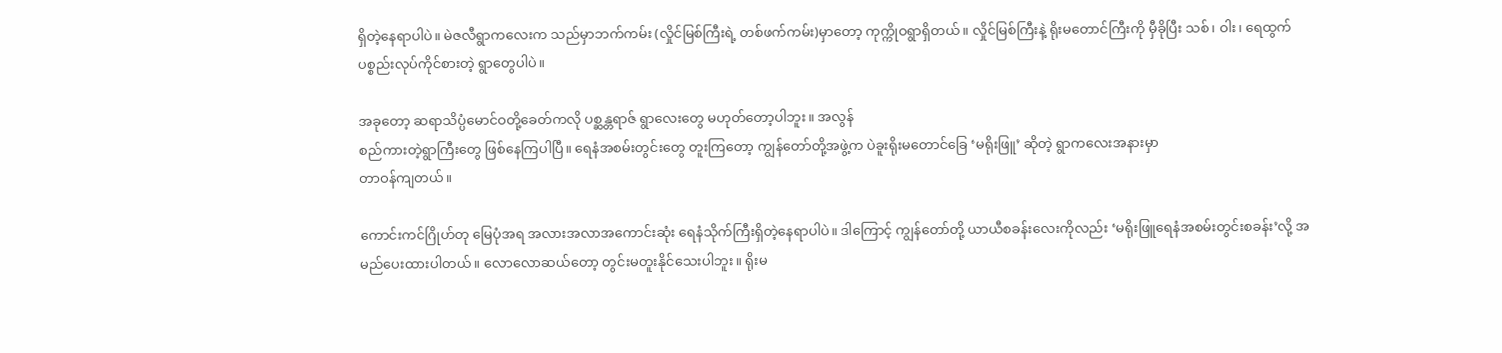ရှိတဲ့နေရာပါပဲ။ မဲဇလီရွာကလေးက သည်မှာဘက်ကမ်း (လှိုင်မြစ်ကြီးရဲ့ တစ်ဖက်ကမ်း)မှာတော့ ကုက္ကိုဝရွာရှိတယ်။ လှိုင်မြစ်ကြီးနဲ့ ရိုးမတောင်ကြီးကို မှီခိုပြီး သစ်၊ ဝါး၊ ရေထွက်ပစ္စည်းလုပ်ကိုင်စားတဲ့ ရွာတွေပါပဲ။

အခုတော့ ဆရာသိပ္ပံမောင်ဝတို့ခေတ်ကလို ပစ္ဆန္တရာဇ် ရွာလေးတွေ မဟုတ်တော့ပါဘူး။ အလွန်
စည်ကားတဲ့ရွာကြီးတွေ ဖြစ်နေကြပါပြီ။ ရေနံအစမ်းတွင်းတွေ တူးကြတော့ ကျွန်တော်တို့အဖွဲ့က ပဲခူးရိုးမတောင်ခြေ ‘မရိုးဖြူ’ ဆိုတဲ့ ရွာကလေးအနားမှာ
တာဝန်ကျတယ်။

ကောင်းကင်ဂြိုဟ်တု မြေပုံအရ အလားအလာအကောင်းဆုံး ရေနံသိုက်ကြီးရှိတဲ့နေရာပါပဲ။ ဒါကြောင့် ကျွန်တော်တို့ ယာယီစခန်းလေးကိုလည်း ‘မရိုးဖြူရေနံအစမ်းတွင်းစခန်း’လို့ အမည်ပေးထားပါတယ်။ လောလောဆယ်တော့ တွင်းမတူးနိုင်သေးပါဘူး။ ရိုးမ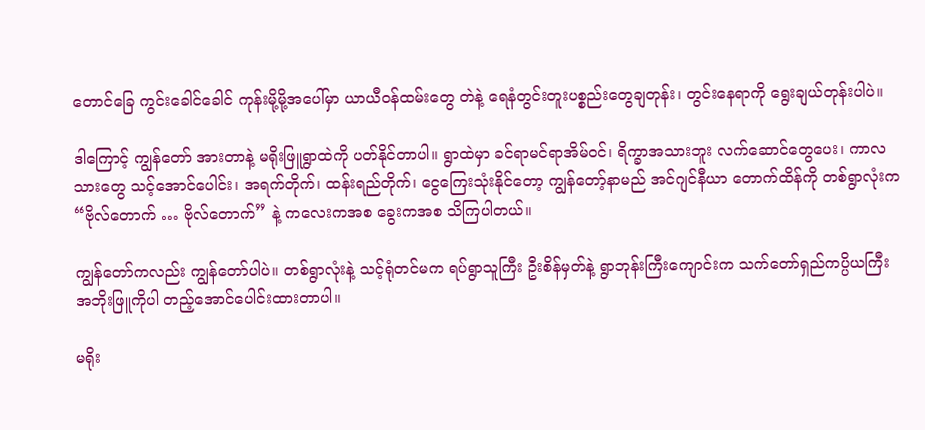တောင်ခြေ ကွင်းခေါင်ခေါင် ကုန်းမို့မို့အပေါ်မှာ ယာယီဝန်ထမ်းတွေ တဲနဲ့ ရေနံတွင်းတူးပစ္စည်းတွေချတုန်း၊ တွင်းနေရာကို ရွေးချယ်တုန်းပါပဲ။

ဒါကြောင့် ကျွန်တော် အားတာနဲ့ မရိုးဖြူရွာထဲကို ပတ်နိုင်တာပါ။ ရွာထဲမှာ ခင်ရာမင်ရာအိမ်ဝင်၊ ရိက္ခာအသားဘူး လက်ဆောင်တွေပေး၊ ကာလသားတွေ သင့်အောင်ပေါင်း၊ အရက်တိုက်၊ ထန်းရည်တိုက်၊ ငွေကြေးသုံးနိုင်တော့ ကျွန်တော့်နာမည် အင်ဂျင်နီယာ တောက်ထိန်ကို တစ်ရွာလုံးက “ဗိုလ်တောက် … ဗိုလ်တောက်” နဲ့ ကလေးကအစ ခွေးကအစ သိကြပါတယ်။

ကျွန်တော်ကလည်း ကျွန်တော်ပါပဲ။ တစ်ရွာလုံးနဲ့ သင့်ရုံတင်မက ရပ်ရွာသူကြီး ဦးစိန်မှတ်နဲ့ ရွာဘုန်းကြီးကျောင်းက သက်တော်ရှည်ကပ္ပိယကြီး အဘိုးဖြူကိုပါ တည့်အောင်ပေါင်းထားတာပါ။

မရိုး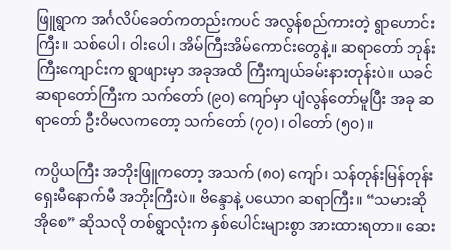ဖြူရွာက အင်္ဂလိပ်ခေတ်ကတည်းကပင် အလွန်စည်ကားတဲ့ ရွာဟောင်းကြီး။ သစ်ပေါ၊ ဝါးပေါ၊ အိမ်ကြီးအိမ်ကောင်းတွေနဲ့။ ဆရာတော် ဘုန်းကြီးကျောင်းက ရွာဖျားမှာ အခုအထိ ကြီးကျယ်ခမ်းနားတုန်းပဲ။ ယခင်ဆရာတော်ကြီးက သက်တော် (၉၀) ကျော်မှာ ပျံလွန်တော်မူပြီး အခု ဆရာတော် ဦးဝိမလကတော့ သက်တော် (၇ဝ)၊ ဝါတော် (၅၀)။

ကပ္ပိယကြီး အဘိုးဖြူကတော့ အသက် (၈၀) ကျော်၊ သန်တုန်းမြန်တုန်း ရှေးမီနောက်မီ အဘိုးကြီးပဲ။ ဗိန္ဒောနဲ့ ပယောဂ ဆရာကြီး။ “သမားဆို အိုစေ” ဆိုသလို တစ်ရွာလုံးက နှစ်ပေါင်းများစွာ အားထားရတာ။ ဆေး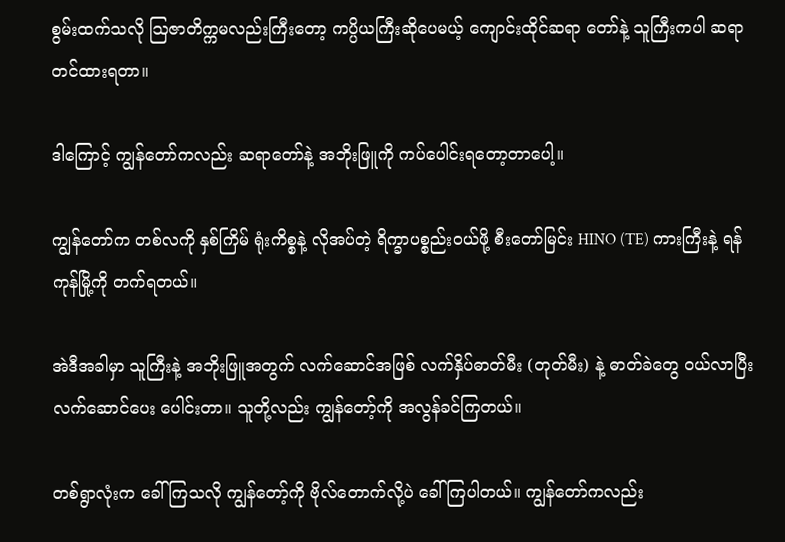စွမ်းထက်သလို ဩဇာတိက္ကမလည်းကြီးတော့ ကပ္ပိယကြီးဆိုပေမယ့် ကျောင်းထိုင်ဆရာ တော်နဲ့ သူကြီးကပါ ဆရာတင်ထားရတာ။

ဒါကြောင့် ကျွန်တော်ကလည်း ဆရာတော်နဲ့ အဘိုးဖြူကို ကပ်ပေါင်းရတော့တာပေါ့။

ကျွန်တော်က တစ်လကို နှစ်ကြိမ် ရုံးကိစ္စနဲ့ လိုအပ်တဲ့ ရိက္ခာပစ္စည်းဝယ်ဖို့ စီးတော်မြင်း HINO (TE) ကားကြီးနဲ့ ရန်ကုန်မြို့ကို တက်ရတယ်။

အဲဒီအခါမှာ သူကြီးနဲ့ အဘိုးဖြူအတွက် လက်ဆောင်အဖြစ် လက်နှိပ်ဓာတ်မီး (တုတ်မီး) နဲ့ ဓာတ်ခဲတွေ ဝယ်လာပြီး လက်ဆောင်ပေး ပေါင်းတာ။ သူတို့လည်း ကျွန်တော့်ကို အလွန်ခင်ကြတယ်။

တစ်ရွာလုံးက ခေါ်ကြသလို ကျွန်တော့်ကို ဗိုလ်တောက်လို့ပဲ ခေါ်ကြပါတယ်။ ကျွန်တော်ကလည်း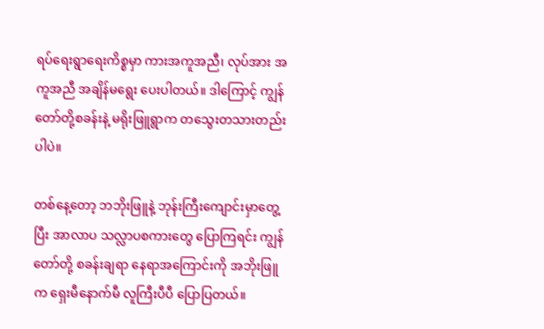ရပ်ရေးရွာရေးကိစ္စမှာ ကားအကူအညီ၊ လုပ်အား အကူအညီ အချိန်မရွေး ပေးပါတယ်။ ဒါကြောင့် ကျွန်တော်တို့စခန်းနဲ့ မရိုးဖြူရွာက တသွေးတသားတည်းပါပဲ။

တစ်နေ့တော့ ဘဘိုးဖြူနဲ့ ဘုန်းကြီးကျောင်းမှာတွေ့ပြီး အာလာပ သလ္လာပစကားတွေ ပြောကြရင်း ကျွန် တော်တို့ စခန်းချရာ နေရာအကြောင်းကို အဘိုးဖြူ က ရှေးမီနောက်မီ လူကြီးပီပီ ပြောပြတယ်။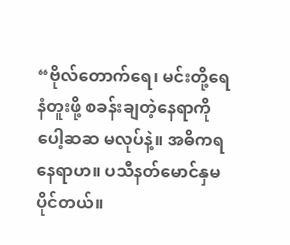“ဗိုလ်တောက်ရေ၊ မင်းတို့ရေနံတူးဖို့ စခန်းချတဲ့နေရာကို ပေါ့ဆဆ မလုပ်နဲ့။ အဓိကရ နေရာဟ။ ပသီနတ်မောင်နှမ ပိုင်တယ်။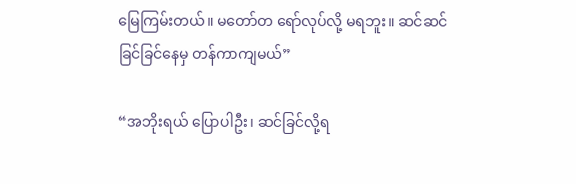မြေကြမ်းတယ်။ မတော်တ ရော်လုပ်လို့ မရဘူး။ ဆင်ဆင်ခြင်ခြင်နေမှ တန်ကာကျမယ်”

“အဘိုးရယ် ပြောပါဦး၊ ဆင်ခြင်လို့ရ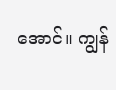အောင်။ ကျွန်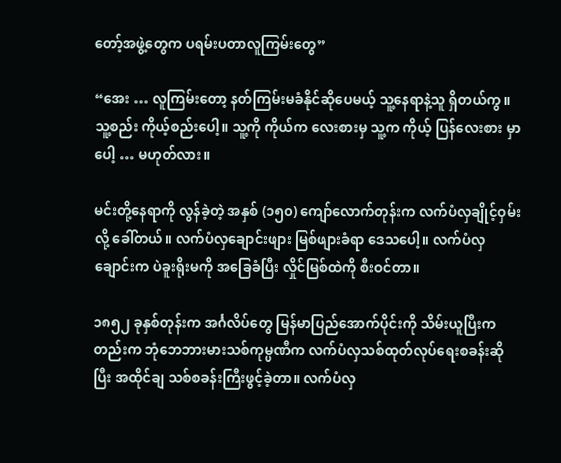တော့်အဖွဲ့တွေက ပရမ်းပတာလူကြမ်းတွေ”

“အေး … လူကြမ်းတော့ နတ်ကြမ်းမခံနိုင်ဆိုပေမယ့် သူ့နေရာနဲ့သူ ရှိတယ်ကွ။ သူ့စည်း ကိုယ့်စည်းပေါ့။ သူ့ကို ကိုယ်က လေးစားမှ သူ့က ကိုယ့် ပြန်လေးစား မှာပေါ့ … မဟုတ်လား။

မင်းတို့နေရာကို လွန်ခဲ့တဲ့ အနှစ် (၁၅၀) ကျော်လောက်တုန်းက လက်ပံလှချိုင့်ဝှမ်းလို့ ခေါ်တယ်။ လက်ပံလှချောင်းဖျား မြစ်ဖျားခံရာ ဒေသပေါ့။ လက်ပံလှချောင်းက ပဲခူးရိုးမကို အခြေခံပြီး လှိုင်မြစ်ထဲကို စီးဝင်တာ။

၁၈၅၂ ခုနှစ်တုန်းက အင်္ဂလိပ်တွေ မြန်မာပြည်အောက်ပိုင်းကို သိမ်းယူပြီးကတည်းက ဘုံဘေဘားမားသစ်ကုမ္ပဏီက လက်ပံလှသစ်ထုတ်လုပ်ရေးစခန်းဆိုပြီး အထိုင်ချ သစ်စခန်းကြီးဖွင့်ခဲ့တာ။ လက်ပံလှ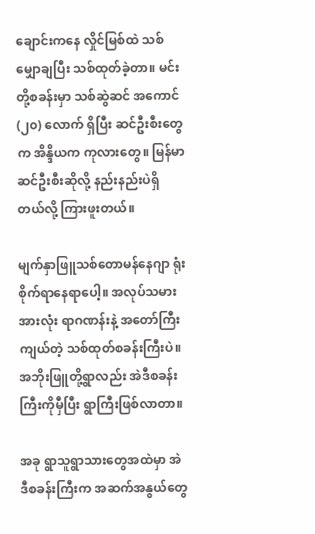ချောင်းကနေ လှိုင်မြစ်ထဲ သစ်မျှောချပြီး သစ်ထုတ်ခဲ့တာ။ မင်းတို့စခန်းမှာ သစ်ဆွဲဆင် အကောင် (၂၀) လောက် ရှိပြီး ဆင်ဦးစီးတွေက အိန္ဒိယက ကုလားတွေ။ မြန်မာဆင်ဦးစီးဆိုလို့ နည်းနည်းပဲရှိတယ်လို့ ကြားဖူးတယ်။

မျက်နှာဖြူသစ်တောမန်နေဂျာ ရုံးစိုက်ရာနေရာပေါ့။ အလုပ်သမားအားလုံး ရာဂဏန်းနဲ့ အတော်ကြီးကျယ်တဲ့ သစ်ထုတ်စခန်းကြီးပဲ။ အဘိုးဖြူတို့ရွာလည်း အဲဒီစခန်းကြီးကိုမှီပြီး ရွာကြီးဖြစ်လာတာ။

အခု ရွာသူရွာသားတွေအထဲမှာ အဲဒီစခန်းကြီးက အဆက်အနွယ်တွေ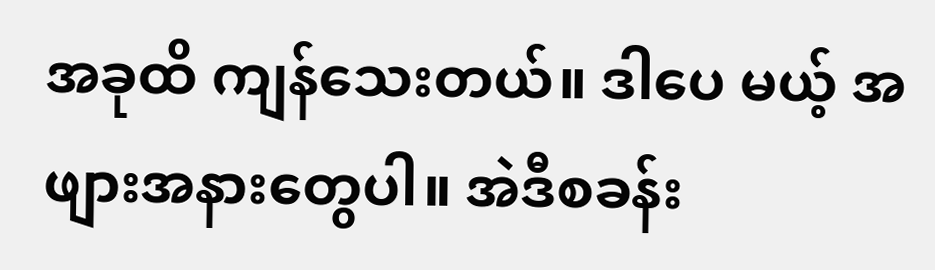အခုထိ ကျန်သေးတယ်။ ဒါပေ မယ့် အဖျားအနားတွေပါ။ အဲဒီစခန်း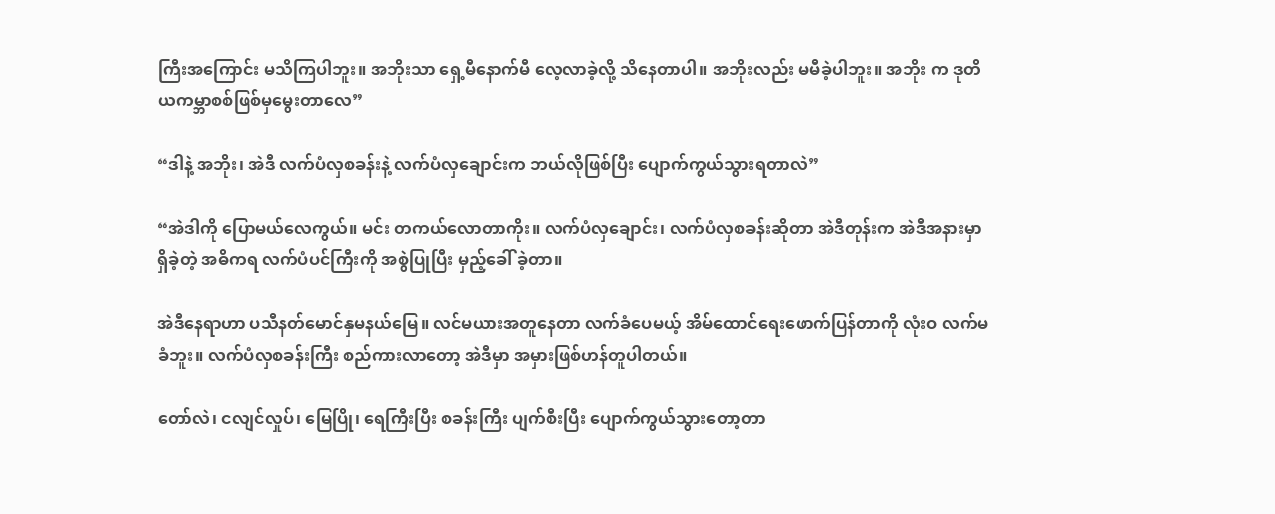ကြီးအကြောင်း မသိကြပါဘူး။ အဘိုးသာ ရှေ့မီနောက်မီ လေ့လာခဲ့လို့ သိနေတာပါ။ အဘိုးလည်း မမီခဲ့ပါဘူး။ အဘိုး က ဒုတိယကမ္ဘာစစ်ဖြစ်မှမွေးတာလေ”

“ဒါနဲ့ အဘိုး၊ အဲဒီ လက်ပံလှစခန်းနဲ့ လက်ပံလှချောင်းက ဘယ်လိုဖြစ်ပြီး ပျောက်ကွယ်သွားရတာလဲ”

“အဲဒါကို ပြောမယ်လေကွယ်။ မင်း တကယ်လောတာကိုး။ လက်ပံလှချောင်း၊ လက်ပံလှစခန်းဆိုတာ အဲဒီတုန်းက အဲဒီအနားမှာရှိခဲ့တဲ့ အဓိကရ လက်ပံပင်ကြီးကို အစွဲပြုပြီး မှည့်ခေါ် ခဲ့တာ။

အဲဒီနေရာဟာ ပသီနတ်မောင်နှမနယ်မြေ။ လင်မယားအတူနေတာ လက်ခံပေမယ့် အိမ်ထောင်ရေးဖောက်ပြန်တာကို လုံးဝ လက်မခံဘူး။ လက်ပံလှစခန်းကြီး စည်ကားလာတော့ အဲဒီမှာ အမှားဖြစ်ဟန်တူပါတယ်။

တော်လဲ၊ ငလျင်လှုပ်၊ မြေပြို၊ ရေကြီးပြီး စခန်းကြီး ပျက်စီးပြီး ပျောက်ကွယ်သွားတော့တာ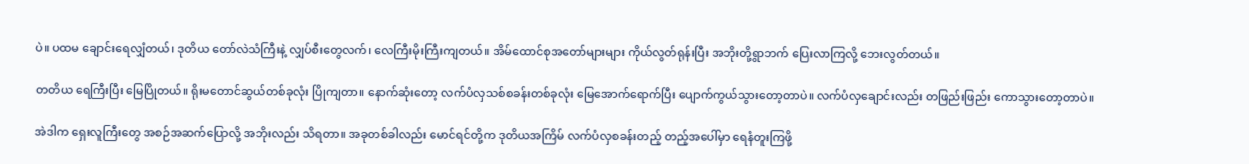ပဲ။ ပထမ ချောင်းရေလျှံတယ်၊ ဒုတိယ တော်လဲသံကြီးနဲ့ လျှပ်စီးတွေလက်၊ လေကြီးမိုးကြီးကျတယ်။ အိမ်ထောင်စုအတော်များများ ကိုယ်လွတ်ရုန်းပြီး အဘိုးတို့ရွာဘက် ပြေးလာကြလို့ ဘေးလွတ်တယ်။

တတိယ ရေကြီးပြီး မြေပြိုတယ်။ ရိုးမတောင်ဆွယ်တစ်ခုလုံး ပြိုကျတာ။ နောက်ဆုံးတော့ လက်ပံလှသစ်စခန်းတစ်ခုလုံး မြေအောက်ရောက်ပြီး ပျောက်ကွယ်သွားတော့တာပဲ။ လက်ပံလှချောင်းလည်း တဖြည်းဖြည်း ကောသွားတော့တာပဲ။

အဲဒါက ရှေးလူကြီးတွေ အစဉ်အဆက်ပြောလို့ အဘိုးလည်း သိရတာ။ အခုတစ်ခါလည်း မောင်ရင်တို့က ဒုတိယအကြိမ် လက်ပံလှစခန်းတည့် တည့်အပေါ်မှာ ရေနံတူးကြဖို့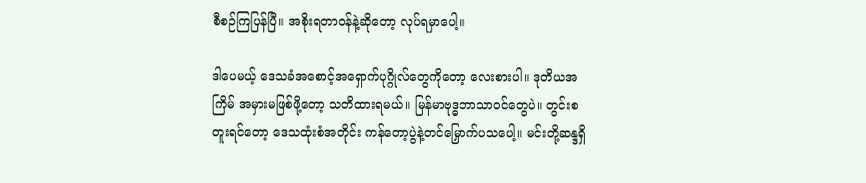စီစဉ်ကြပြန်ပြီ။ အစိုးရတာဝန်နဲ့ဆိုတော့ လုပ်ရမှာပေါ့။

ဒါပေမယ့် ဒေသခံအစောင့်အရှောက်ပုဂ္ဂိုလ်တွေကိုတော့ လေးစားပါ။ ဒုတိယအကြိမ် အမှားမဖြစ်ဖို့တော့ သတိထားရမယ်။ မြန်မာဗုဒ္ဓဘာသာဝင်တွေပဲ။ တွင်းစတူးရင်တော့ ဒေသထုံးစံအတိုင်း ကန်တော့ပွဲနဲ့တင်မြှောက်ပသပေါ့။ မင်းတို့ဆန္ဒရှိ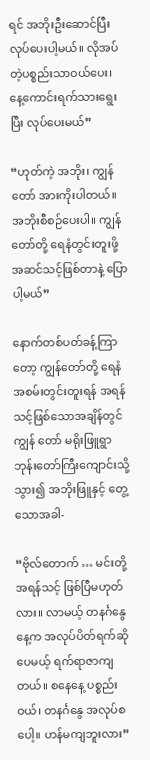ရင် အဘိုးဦးဆောင်ပြီးလုပ်ပေးပါ့မယ်။ လိုအပ်တဲ့ပစ္စည်းသာဝယ်ပေး၊ နေ့ကောင်းရက်သားရွေးပြီး လုပ်ပေးမယ်”

“ဟုတ်ကဲ့ အဘိုး၊ ကျွန်တော် အားကိုးပါတယ်။ အဘိုးစီစဉ်ပေးပါ။ ကျွန်တော်တို့ ရေနံတွင်းတူးဖို့ အဆင်သင့်ဖြစ်တာနဲ့ ပြောပါ့မယ်”

နောက်တစ်ပတ်ခန့်ကြာတော့ ကျွန်တော်တို့ ရေနံအစမ်းတွင်းတူးရန် အရန်သင့်ဖြစ်သောအချိန်တွင် ကျွန် တော် မရိုးဖြူရွာဘုန်းတော်ကြီးကျောင်းသို့ သွား၍ အဘိုးဖြူနှင့် တွေ့သောအခါ-

“ဗိုလ်တောက် … မင်းတို့ အရန်သင့် ဖြစ်ပြီမဟုတ်လား။ လာမယ့် တနင်္ဂနွေနေ့က အလုပ်ပိတ်ရက်ဆိုပေမယ့် ရက်ရာဇာကျတယ်။ စနေနေ့ ပစ္စည်းဝယ်၊ တနင်္ဂနွေ အလုပ်စပေါ့။ ဟန်မကျဘူးလား”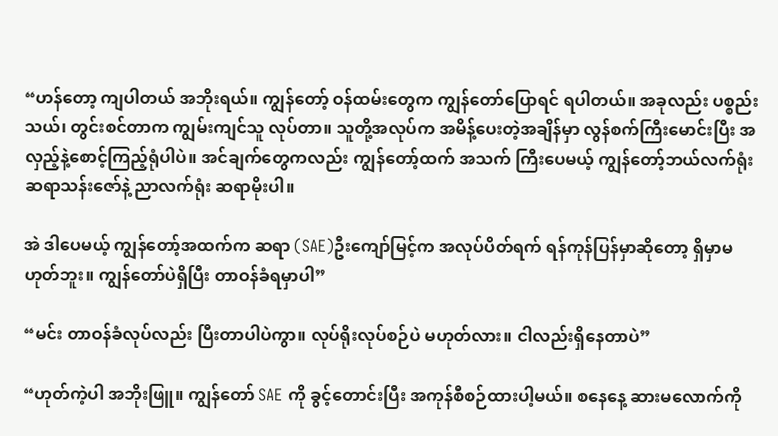“ဟန်တော့ ကျပါတယ် အဘိုးရယ်။ ကျွန်တော့် ဝန်ထမ်းတွေက ကျွန်တော်ပြောရင် ရပါတယ်။ အခုလည်း ပစ္စည်းသယ်၊ တွင်းစင်တာက ကျွမ်းကျင်သူ လုပ်တာ။ သူတို့အလုပ်က အမိန့်ပေးတဲ့အချိန်မှာ လွန်စက်ကြီးမောင်းပြီး အလှည့်နဲ့စောင့်ကြည့်ရုံပါပဲ။ အင်ချက်တွေကလည်း ကျွန်တော့်ထက် အသက် ကြီးပေမယ့် ကျွန်တော့်ဘယ်လက်ရုံး ဆရာသန်းဇော်နဲ့ ညာလက်ရုံး ဆရာမိုးပါ။

အဲ ဒါပေမယ့် ကျွန်တော့်အထက်က ဆရာ (SAE)ဦးကျော်မြင့်က အလုပ်ပိတ်ရက် ရန်ကုန်ပြန်မှာဆိုတော့ ရှိမှာမဟုတ်ဘူး။ ကျွန်တော်ပဲရှိပြီး တာဝန်ခံရမှာပါ”

“မင်း တာဝန်ခံလုပ်လည်း ပြီးတာပါပဲကွာ။ လုပ်ရိုးလုပ်စဉ်ပဲ မဟုတ်လား။ ငါလည်းရှိနေတာပဲ”

“ဟုတ်ကဲ့ပါ အဘိုးဖြူ။ ကျွန်တော် SAE ကို ခွင့်တောင်းပြီး အကုန်စီစဉ်ထားပါ့မယ်။ စနေနေ့ ဆားမလောက်ကို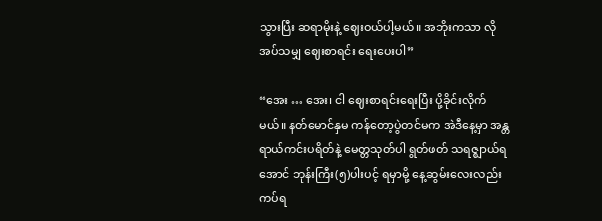သွားပြီး ဆရာမိုးနဲ့ ဈေးဝယ်ပါ့မယ်။ အဘိုးကသာ လိုအပ်သမျှ ဈေးစာရင်း ရေးပေးပါ”

“အေး … အေး၊ ငါ ဈေးစာရင်းရေးပြီး ပို့ခိုင်းလိုက်မယ်။ နတ်မောင်နှမ ကန်တော့ပွဲတင်မက အဲဒီနေ့မှာ အန္တရာယ်ကင်းပရိတ်နဲ့ မေတ္တသုတ်ပါ ရွတ်ဖတ် သရဇ္ဈာယ်ရအောင် ဘုန်းကြီး(၅)ပါးပင့် ရမှာမို့ နေ့ဆွမ်းလေးလည်း ကပ်ရ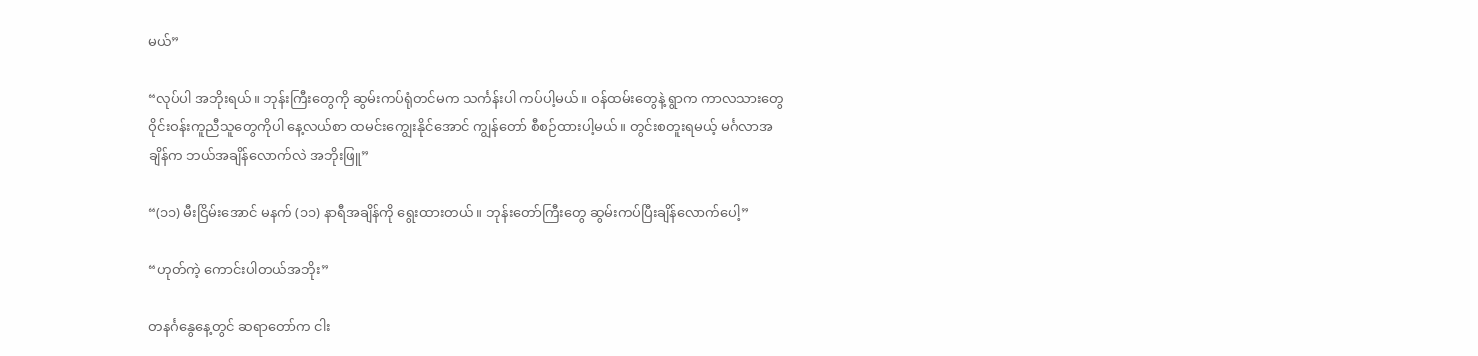မယ်”

“လုပ်ပါ အဘိုးရယ်။ ဘုန်းကြီးတွေကို ဆွမ်းကပ်ရုံတင်မက သင်္ကန်းပါ ကပ်ပါ့မယ်။ ဝန်ထမ်းတွေနဲ့ ရွာက ကာလသားတွေ ဝိုင်းဝန်းကူညီသူတွေကိုပါ နေ့လယ်စာ ထမင်းကျွေးနိုင်အောင် ကျွန်တော် စီစဉ်ထားပါ့မယ်။ တွင်းစတူးရမယ့် မင်္ဂလာအချိန်က ဘယ်အချိန်လောက်လဲ အဘိုးဖြူ”

“(၁၁) မီးငြိမ်းအောင် မနက် (၁၁) နာရီအချိန်ကို ရွေးထားတယ်။ ဘုန်းတော်ကြီးတွေ ဆွမ်းကပ်ပြီးချိန်လောက်ပေါ့”

“ဟုတ်ကဲ့ ကောင်းပါတယ်အဘိုး”

တနင်္ဂနွေနေ့တွင် ဆရာတော်က ငါး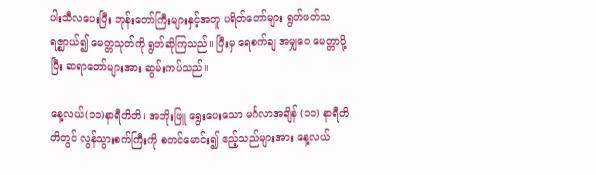ပါးသီလပေးပြီး ဘုန်းတော်ကြီးများနှင့်အတူ ပရိတ်တော်များ ရွတ်ဖတ်သရဇ္ဈာယ်၍ မေတ္တသုတ်ကို ရွတ်ဆိုကြသည်။ ပြီးမှ ရေစက်ချ အမျှဝေ မေတ္တာပို့ပြီး ဆရာတော်များအား ဆွမ်းကပ်သည်။

နေ့လယ်(၁၁)နာရီတိတိ၊ အဘိုးဖြူ ရွေးပေးသော မင်္ဂလာအချိန် (၁၁) နာရီတိတိတွင် လွန်သွားစက်ကြီးကို စတင်မောင်း၍ ဧည့်သည်များအား နေ့လယ်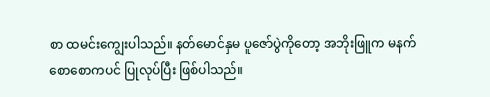စာ ထမင်းကျွေးပါသည်။ နတ်မောင်နှမ ပူဇော်ပွဲကိုတော့ အဘိုးဖြူက မနက်စောစောကပင် ပြုလုပ်ပြီး ဖြစ်ပါသည်။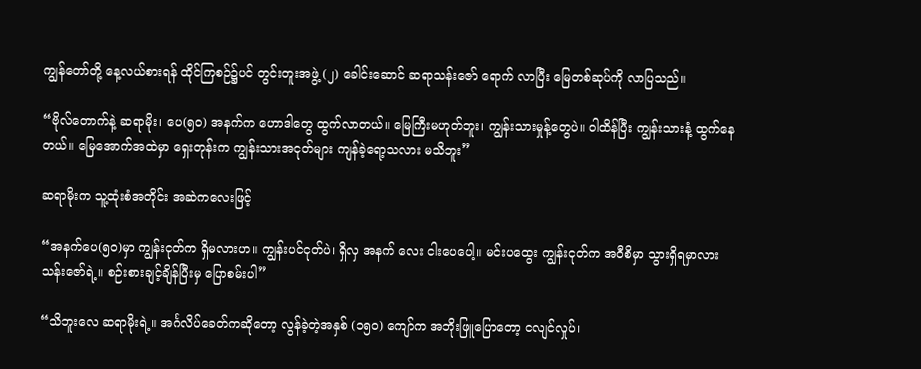ကျွန်တော်တို့ နေ့လယ်စားရန် ထိုင်ကြစဉ်၌ပင် တွင်းတူးအဖွဲ့ (၂) ခေါင်းဆောင် ဆရာသန်းဇော် ရောက် လာပြီး မြေတစ်ဆုပ်ကို လာပြသည်။

“ဗိုလ်တောက်နဲ့ ဆရာမိုး၊ ပေ(၅၀) အနက်က ဟောဒါတွေ ထွက်လာတယ်။ မြေကြီးမဟုတ်ဘူး၊ ကျွန်းသားမှုန့်တွေပဲ။ ဝါထိန်ပြီး ကျွန်းသားနံ့ ထွက်နေတယ်။ မြေအောက်အထဲမှာ ရှေးတုန်းက ကျွန်းသားအငုတ်များ ကျန်ခဲ့ရော့သလား မသိဘူး”

ဆရာမိုးက သူ့ထုံးစံအတိုင်း အဆဲကလေးဖြင့်

“အနက်ပေ(၅၀)မှာ ကျွန်းငုတ်က ရှိမလားဟ။ ကျွန်းပင်ငုတ်ပဲ၊ ရှိလှ အနက် လေး ငါးပေပေါ့။ မင်းပထွေး ကျွန်းငုတ်က အဝီစိမှာ သွားရှိရမှာလား သန်းဇော်ရဲ့။ စဉ်းစားချင့်ချိန်ပြီးမှ ပြောစမ်းပါ”

“သိဘူးလေ ဆရာမိုးရဲ့။ အင်္ဂလိပ်ခေတ်ကဆိုတော့ လွန်ခဲ့တဲ့အနှစ် (၁၅၀) ကျော်က အဘိုးဖြူပြောတော့ ငလျင်လှုပ်၊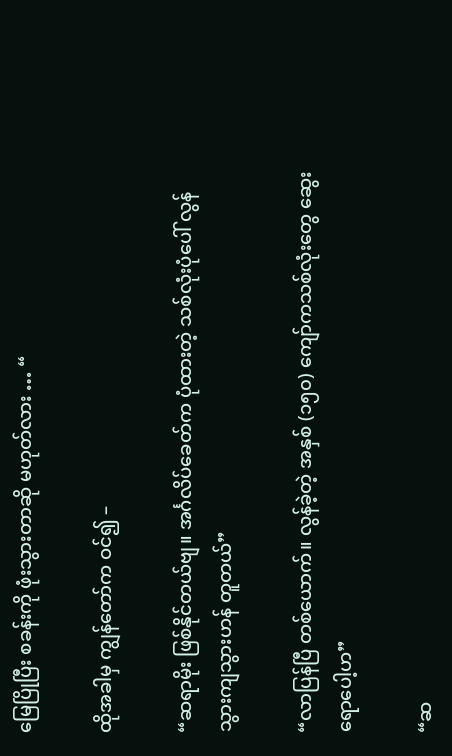မြေပြိုပြီး စခန်းကို ဖုံးသွားတာဆို မဟုတ်လား … “

ထိုအခါမှ ကျွန်တော်က ဝင်၍ –

“ဆရာမိုး ဖြစ်နိုင်တယ်ဗျ။ အင်္ဂလိပ်ခေတ်က ပုံထားတဲ့ သစ်လုံးပုံပေါ် လွန်သွားကျသွားဟန် တူတယ်”

“လာပြန်ပြီ တစ်ယောက်။ လွန်ခဲ့တဲ့ အနှစ် (၁၅၀) ကျော်ကသစ်လုံးတွေ ဆွေးရောပေါ့ဟ”

“ဆ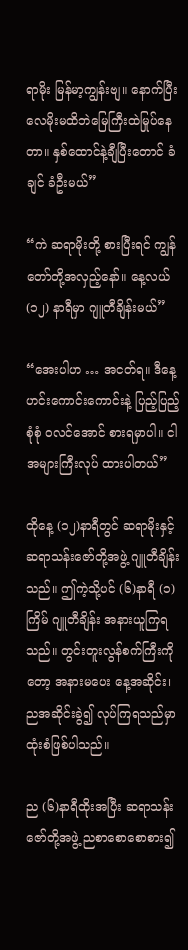ရာမိုး မြန်မာ့ကျွန်းဗျ။ နောက်ပြီး လေမိုးမထိဘဲမြေကြီးထဲမြုပ်နေတာ။ နှစ်ထောင်နဲ့ချီပြီးတောင် ခံချင် ခံဦးမယ်”

“ကဲ ဆရာမိုးတို့ စားပြီးရင် ကျွန်တော်တို့အလှည့်နော်။ နေ့လယ် (၁၂) နာရီမှာ ဂျူတီချိန်းမယ်”

“အေးပါဟ … အငတ်ရ။ ဒီနေ့ ဟင်းကောင်းကောင်းနဲ့ ပြည့်ပြည့်စုံစုံ ဝလင်အောင် စားရမှာပါ။ ငါ အများကြီးလုပ် ထားပါတယ်”

ထိုနေ့ (၁၂)နာရီတွင် ဆရာမိုးနှင့် ဆရာသန်းဇော်တို့အဖွဲ့ ဂျူတီချိန်းသည်။ ဤကဲ့သို့ပင် (၆)နာရီ (၁)ကြိမ် ဂျူတီချိန်း အနားယူကြရသည်။ တွင်းတူးလွန်စက်ကြီးကိုတော့ အနားမပေး နေ့အဆိုင်း၊ ညအဆိုင်းခွဲ၍ လုပ်ကြရသည်မှာ ထုံးစံဖြစ်ပါသည်။

ည (၆)နာရီထိုးအပြီး ဆရာသန်းဇော်တို့အဖွဲ့ ညစာစောစောစား၍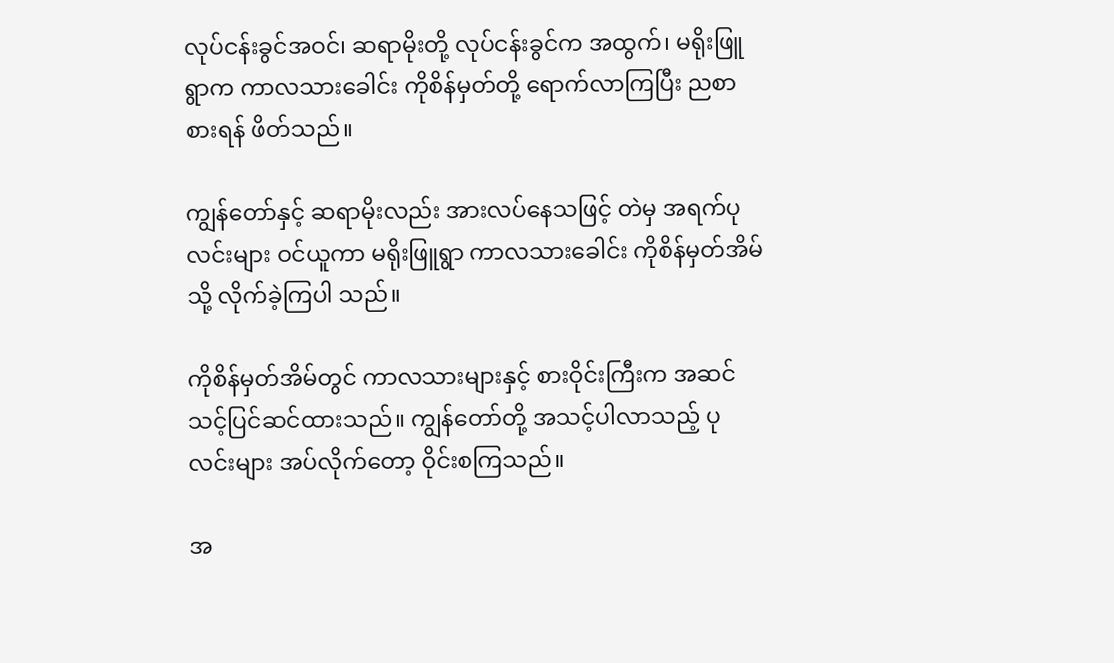လုပ်ငန်းခွင်အဝင်၊ ဆရာမိုးတို့ လုပ်ငန်းခွင်က အထွက်၊ မရိုးဖြူရွာက ကာလသားခေါင်း ကိုစိန်မှတ်တို့ ရောက်လာကြပြီး ညစာစားရန် ဖိတ်သည်။

ကျွန်တော်နှင့် ဆရာမိုးလည်း အားလပ်နေသဖြင့် တဲမှ အရက်ပုလင်းများ ဝင်ယူကာ မရိုးဖြူရွာ ကာလသားခေါင်း ကိုစိန်မှတ်အိမ်သို့ လိုက်ခဲ့ကြပါ သည်။

ကိုစိန်မှတ်အိမ်တွင် ကာလသားများနှင့် စားဝိုင်းကြီးက အဆင်သင့်ပြင်ဆင်ထားသည်။ ကျွန်တော်တို့ အသင့်ပါလာသည့် ပုလင်းများ အပ်လိုက်တော့ ဝိုင်းစကြသည်။

အ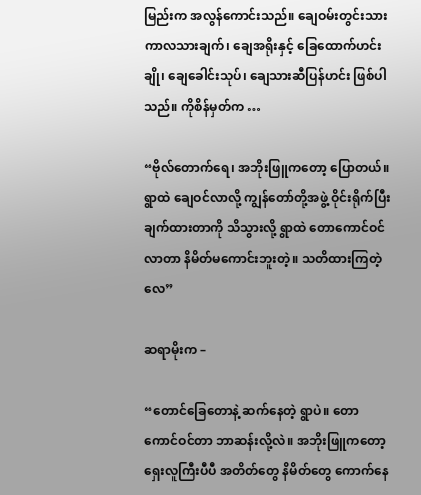မြည်းက အလွန်ကောင်းသည်။ ချေဝမ်းတွင်းသား ကာလသားချက်၊ ချေအရိုးနှင့် ခြေထောက်ဟင်းချို၊ ချေခေါင်းသုပ်၊ ချေသားဆီပြန်ဟင်း ဖြစ်ပါသည်။ ကိုစိန်မှတ်က …

“ဗိုလ်တောက်ရေ၊ အဘိုးဖြူကတော့ ပြောတယ်။ ရွာထဲ ချေဝင်လာလို့ ကျွန်တော်တို့အဖွဲ့ ဝိုင်းရိုက်ပြီးချက်ထားတာကို သိသွားလို့ ရွာထဲ တောကောင်ဝင်လာတာ နိမိတ်မကောင်းဘူးတဲ့။ သတိထားကြတဲ့လေ”

ဆရာမိုးက –

“တောင်ခြေတောနဲ့ ဆက်နေတဲ့ ရွာပဲ။ တောကောင်ဝင်တာ ဘာဆန်းလို့လဲ။ အဘိုးဖြူကတော့ ရှေးလူကြီးပီပီ အတိတ်တွေ နိမိတ်တွေ ကောက်နေ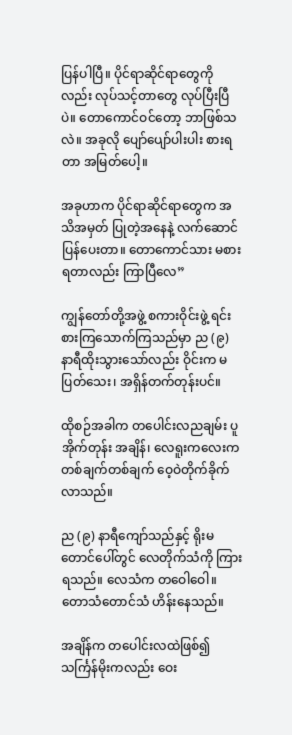ပြန်ပါပြီ။ ပိုင်ရာဆိုင်ရာတွေကိုလည်း လုပ်သင့်တာတွေ လုပ်ပြီးပြီပဲ။ တောကောင်ဝင်တော့ ဘာဖြစ်သလဲ။ အခုလို ပျော်ပျော်ပါးပါး စားရတာ အမြတ်ပေါ့။

အခုဟာက ပိုင်ရာဆိုင်ရာတွေက အသိအမှတ် ပြုတဲ့အနေနဲ့ လက်ဆောင်ပြန်ပေးတာ။ တောကောင်သား မစားရတာလည်း ကြာပြီလေ”

ကျွန်တော်တို့အဖွဲ့ စကားဝိုင်းဖွဲ့ ရင်း စားကြသောက်ကြသည်မှာ ည (၉) နာရီထိုးသွားသော်လည်း ဝိုင်းက မပြတ်သေး၊ အရှိန်တက်တုန်းပင်။

ထိုစဉ်အခါက တပေါင်းလညချမ်း ပူအိုက်တုန်း အချိန်၊ လေရူးကလေးက တစ်ချက်တစ်ချက် ဝေ့ဝဲတိုက်ခိုက်လာသည်။

ည (၉) နာရီကျော်သည်နှင့် ရိုးမတောင်ပေါ်တွင် လေတိုက်သံကို ကြားရသည်။ လေသံက တဝေါဝေါ။ တောသံတောင်သံ ဟိန်းနေသည်။

အချိန်က တပေါင်းလထဲဖြစ်၍ သင်္ကြန်မိုးကလည်း ဝေး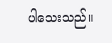ပါသေးသည်။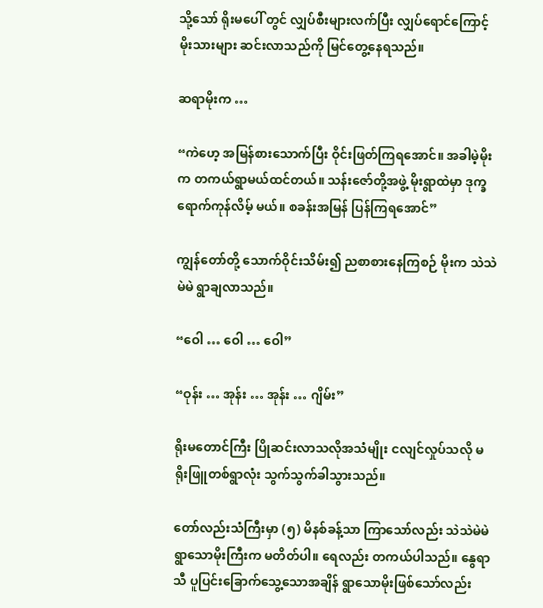သို့သော် ရိုးမပေါ် တွင် လျှပ်စီးများလက်ပြီး လျှပ်ရောင်ကြောင့် မိုးသားများ ဆင်းလာသည်ကို မြင်တွေ့နေရသည်။

ဆရာမိုးက …

“ကဲဟေ့ အမြန်စားသောက်ပြီး ဝိုင်းဖြတ်ကြရအောင်။ အခါမဲ့မိုးက တကယ်ရွာမယ်ထင်တယ်။ သန်းဇော်တို့အဖွဲ့ မိုးရွာထဲမှာ ဒုက္ခရောက်ကုန်လိမ့် မယ်။ စခန်းအမြန် ပြန်ကြရအောင်”

ကျွန်တော်တို့ သောက်ဝိုင်းသိမ်း၍ ညစာစားနေကြစဉ် မိုးက သဲသဲမဲမဲ ရွာချလာသည်။

“ဝေါ … ဝေါ … ဝေါ”

“ဝုန်း … အုန်း … အုန်း … ဂျိမ်း”

ရိုးမတောင်ကြီး ပြိုဆင်းလာသလိုအသံမျိုး ငလျင်လှုပ်သလို မရိုးဖြူတစ်ရွာလုံး သွက်သွက်ခါသွားသည်။

တော်လည်းသံကြီးမှာ (၅) မိနစ်ခန့်သာ ကြာသော်လည်း သဲသဲမဲမဲရွာသောမိုးကြီးက မတိတ်ပါ။ ရေလည်း တကယ်ပါသည်။ နွေရာသီ ပူပြင်းခြောက်သွေ့သောအချိန် ရွာသောမိုးဖြစ်သော်လည်း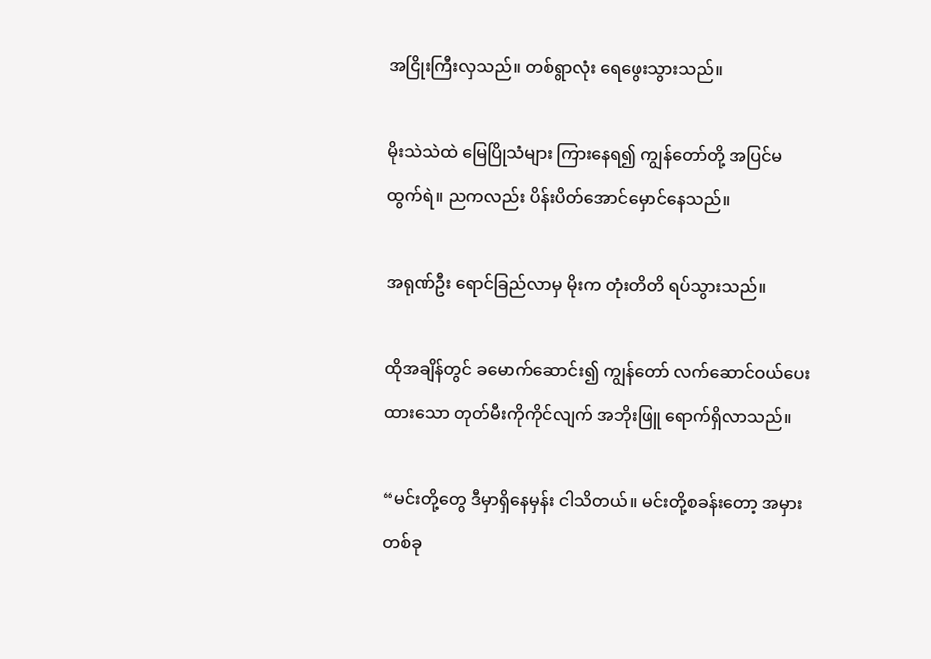အငြိုးကြီးလှသည်။ တစ်ရွာလုံး ရေဖွေးသွားသည်။

မိုးသဲသဲထဲ မြေပြိုသံများ ကြားနေရ၍ ကျွန်တော်တို့ အပြင်မထွက်ရဲ။ ညကလည်း ပိန်းပိတ်အောင်မှောင်နေသည်။

အရုဏ်ဦး ရောင်ခြည်လာမှ မိုးက တုံးတိတိ ရပ်သွားသည်။

ထိုအချိန်တွင် ခမောက်ဆောင်း၍ ကျွန်တော် လက်ဆောင်ဝယ်ပေးထားသော တုတ်မီးကိုကိုင်လျက် အဘိုးဖြူ ရောက်ရှိလာသည်။

“မင်းတို့တွေ ဒီမှာရှိနေမှန်း ငါသိတယ်။ မင်းတို့စခန်းတော့ အမှားတစ်ခု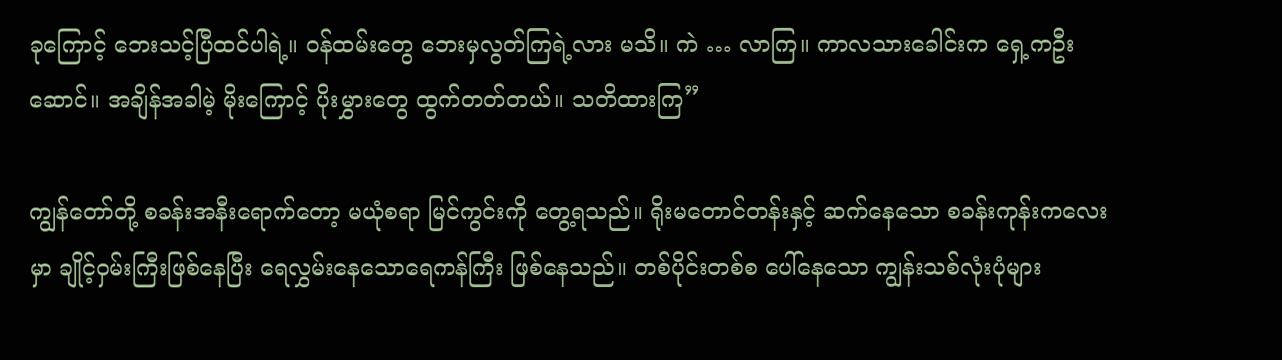ခုကြောင့် ဘေးသင့်ပြီထင်ပါရဲ့။ ဝန်ထမ်းတွေ ဘေးမှလွတ်ကြရဲ့လား မသိ။ ကဲ … လာကြ။ ကာလသားခေါင်းက ရှေ့ကဦးဆောင်။ အချိန်အခါမဲ့ မိုးကြောင့် ပိုးမွှားတွေ ထွက်တတ်တယ်။ သတိထားကြ”

ကျွန်တော်တို့ စခန်းအနီးရောက်တော့ မယုံစရာ မြင်ကွင်းကို တွေ့ရသည်။ ရိုးမတောင်တန်းနှင့် ဆက်နေသော စခန်းကုန်းကလေးမှာ ချိုင့်ဝှမ်းကြီးဖြစ်နေပြီး ရေလွှမ်းနေသောရေကန်ကြီး ဖြစ်နေသည်။ တစ်ပိုင်းတစ်စ ပေါ်နေသော ကျွန်းသစ်လုံးပုံများ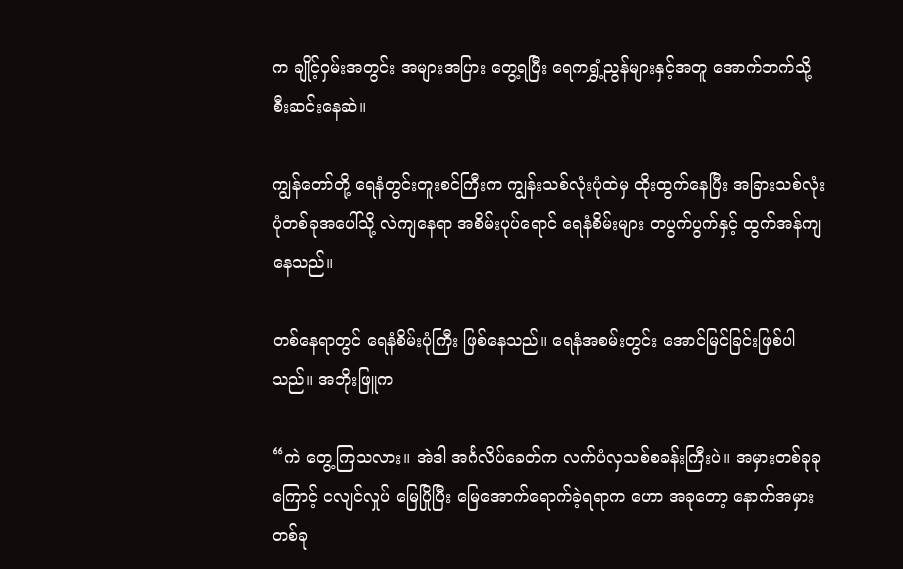က ချိုင့်ဝှမ်းအတွင်း အများအပြား တွေ့ရပြီး ရေကရွှံ့ညွန်များနှင့်အတူ အောက်ဘက်သို့ စီးဆင်းနေဆဲ။

ကျွန်တော်တို့ ရေနံတွင်းတူးစင်ကြီးက ကျွန်းသစ်လုံးပုံထဲမှ ထိုးထွက်နေပြီး အခြားသစ်လုံးပုံတစ်ခုအပေါ်သို့ လဲကျနေရာ အစိမ်းပုပ်ရောင် ရေနံစိမ်းများ တပွက်ပွက်နှင့် ထွက်အန်ကျနေသည်။

တစ်နေရာတွင် ရေနံစိမ်းပုံကြီး ဖြစ်နေသည်။ ရေနံအစမ်းတွင်း အောင်မြင်ခြင်းဖြစ်ပါသည်။ အဘိုးဖြူက

“ကဲ တွေ့ကြသလား။ အဲဒါ အင်္ဂလိပ်ခေတ်က လက်ပံလှသစ်စခန်းကြီးပဲ။ အမှားတစ်ခုခုကြောင့် ငလျင်လှုပ် မြေပြိုပြီး မြေအောက်ရောက်ခဲ့ရရာက ဟော အခုတော့ နောက်အမှားတစ်ခု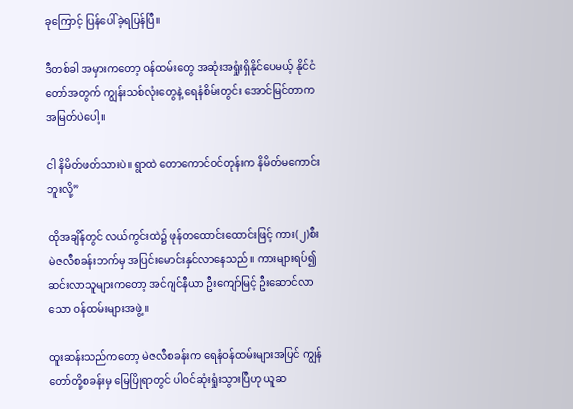ခုကြောင့် ပြန်ပေါ်ခဲ့ရပြန်ပြီ။

ဒီတစ်ခါ အမှားကတော့ ဝန်ထမ်းတွေ အဆုံးအရှုံးရှိနိုင်ပေမယ့် နိုင်ငံတော်အတွက် ကျွန်းသစ်လုံးတွေနဲ့ ရေနံစိမ်းတွင်း အောင်မြင်တာက အမြတ်ပဲပေါ့။

ငါ နိမိတ်ဖတ်သားပဲ။ ရွာထဲ တောကောင်ဝင်တုန်းက နိမိတ်မကောင်းဘူးလို့”

ထိုအချိန်တွင် လယ်ကွင်းထဲ၌ ဖုန်တထောင်းထောင်းဖြင့် ကား(၂)စီး မဲဇလီစခန်းဘက်မှ အပြင်းမောင်းနှင်လာနေသည်။ ကားများရပ်၍ ဆင်းလာသူများကတော့ အင်ဂျင်နီယာ ဦးကျော်မြင့် ဦးဆောင်လာသော ဝန်ထမ်းများအဖွဲ့။

ထူးဆန်းသည်ကတော့ မဲဇလီစခန်းက ရေနံဝန်ထမ်းများအပြင် ကျွန်တော်တို့စခန်းမှ မြေပြိုရာတွင် ပါဝင်ဆုံးရှုံးသွားပြီဟု ယူဆ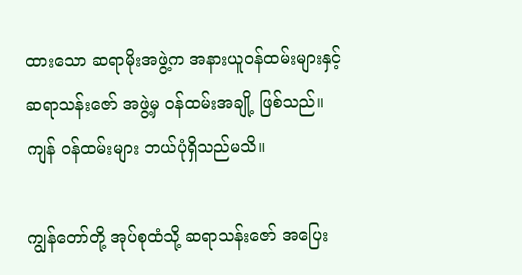ထားသော ဆရာမိုးအဖွဲ့က အနားယူဝန်ထမ်းများနှင့် ဆရာသန်းဇော် အဖွဲ့မှ ဝန်ထမ်းအချို့ ဖြစ်သည်။ ကျန် ဝန်ထမ်းများ ဘယ်ပုံရှိသည်မသိ။

ကျွန်တော်တို့ အုပ်စုထံသို့ ဆရာသန်းဇော် အပြေး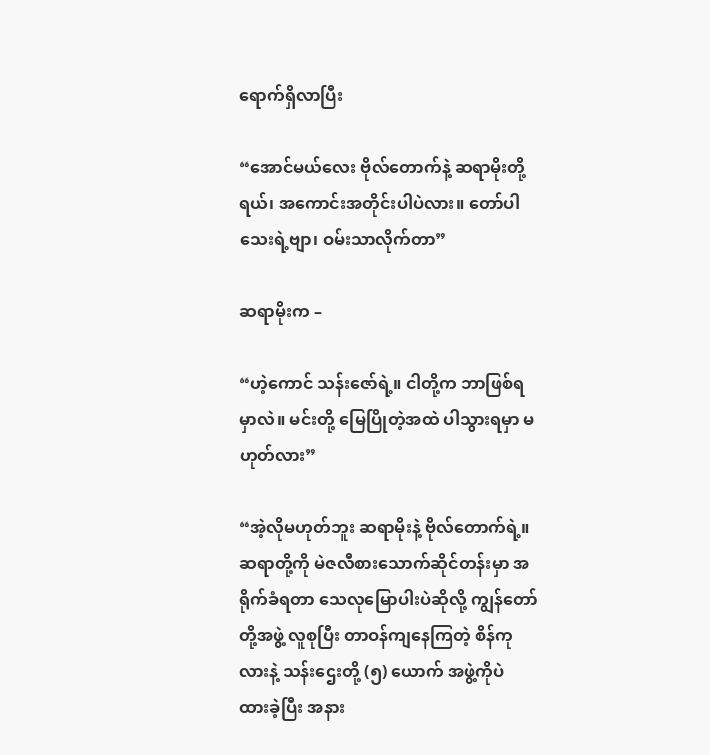ရောက်ရှိလာပြီး

“အောင်မယ်လေး ဗိုလ်တောက်နဲ့ ဆရာမိုးတို့ရယ်၊ အကောင်းအတိုင်းပါပဲလား။ တော်ပါသေးရဲ့ဗျာ၊ ဝမ်းသာလိုက်တာ”

ဆရာမိုးက –

“ဟဲ့ကောင် သန်းဇော်ရဲ့။ ငါတို့က ဘာဖြစ်ရမှာလဲ။ မင်းတို့ မြေပြိုတဲ့အထဲ ပါသွားရမှာ မဟုတ်လား”

“အဲ့လိုမဟုတ်ဘူး ဆရာမိုးနဲ့ ဗိုလ်တောက်ရဲ့။ ဆရာတို့ကို မဲဇလီစားသောက်ဆိုင်တန်းမှာ အရိုက်ခံရတာ သေလုမြောပါးပဲဆိုလို့ ကျွန်တော်တို့အဖွဲ့ လူစုပြီး တာဝန်ကျနေကြတဲ့ စိန်ကုလားနဲ့ သန်းဌေးတို့ (၅) ယောက် အဖွဲ့ကိုပဲ ထားခဲ့ပြီး အနား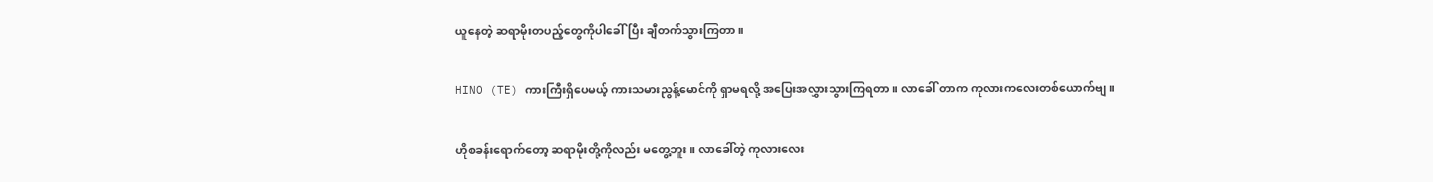ယူနေတဲ့ ဆရာမိုးတပည့်တွေကိုပါခေါ်ပြီး ချီတက်သွားကြတာ။

HINO (TE) ကားကြီးရှိပေမယ့် ကားသမားညွန့်မောင်ကို ရှာမရလို့ အပြေးအလွှားသွားကြရတာ။ လာခေါ် တာက ကုလားကလေးတစ်ယောက်ဗျ။

ဟိုစခန်းရောက်တော့ ဆရာမိုးတို့ကိုလည်း မတွေ့ဘူး။ လာခေါ်တဲ့ ကုလားလေး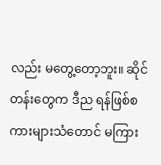လည်း မတွေ့တော့ဘူး။ ဆိုင်တန်းတွေက ဒီည ရန်ဖြစ်စကားများသံတောင် မကြား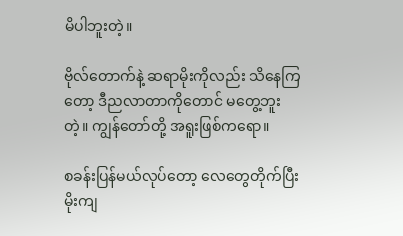မိပါဘူးတဲ့။

ဗိုလ်တောက်နဲ့ ဆရာမိုးကိုလည်း သိနေကြတော့ ဒီညလာတာကိုတောင် မတွေ့ဘူးတဲ့။ ကျွန်တော်တို့ အရူးဖြစ်ကရော။

စခန်းပြန်မယ်လုပ်တော့ လေတွေတိုက်ပြီး မိုးကျ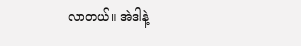လာတယ်။ အဲဒါနဲ့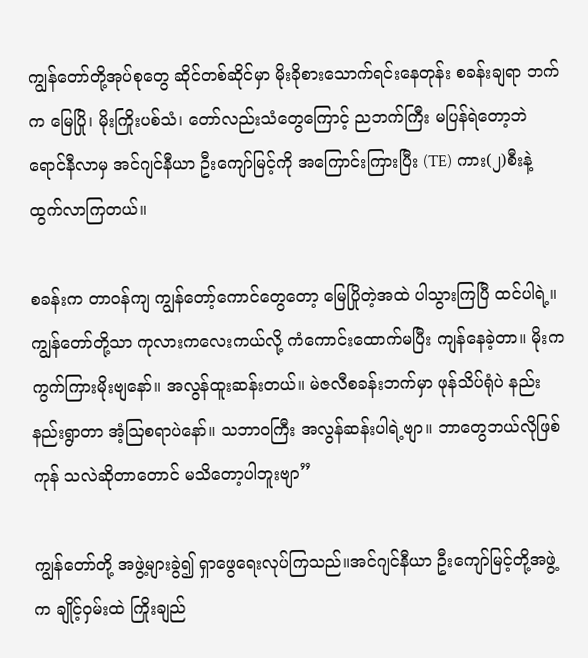ကျွန်တော်တို့အုပ်စုတွေ ဆိုင်တစ်ဆိုင်မှာ မိုးခိုစားသောက်ရင်းနေတုန်း စခန်းချရာ ဘက်က မြေပြို၊ မိုးကြိုးပစ်သံ၊ တော်လည်းသံတွေကြောင့် ညဘက်ကြီး မပြန်ရဲတော့ဘဲ ရောင်နီလာမှ အင်ဂျင်နီယာ ဦးကျော်မြင့်ကို အကြောင်းကြားပြီး (TE) ကား(၂)စီးနဲ့ ထွက်လာကြတယ်။

စခန်းက တာဝန်ကျ ကျွန်တော့်ကောင်တွေတော့ မြေပြိုတဲ့အထဲ ပါသွားကြပြီ ထင်ပါရဲ့။ ကျွန်တော်တို့သာ ကုလားကလေးကယ်လို့ ကံကောင်းထောက်မပြီး ကျန်နေခဲ့တာ။ မိုးက ကွက်ကြားမိုးဗျနော်။ အလွန်ထူးဆန်းတယ်။ မဲဇလီစခန်းဘက်မှာ ဖုန်သိပ်ရုံပဲ နည်းနည်းရွာတာ အံ့ဩစရာပဲနော်။ သဘာဝကြီး အလွန်ဆန်းပါရဲ့ဗျာ။ ဘာတွေဘယ်လိုဖြစ်ကုန် သလဲဆိုတာတောင် မသိတော့ပါဘူးဗျာ”

ကျွန်တော်တို့ အဖွဲ့များခွဲ၍ ရှာဖွေရေးလုပ်ကြသည်။အင်ဂျင်နီယာ ဦးကျော်မြင့်တို့အဖွဲ့က ချိုင့်ဝှမ်းထဲ ကြိုးချည်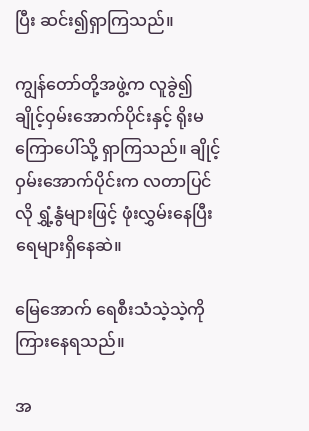ပြီး ဆင်း၍ရှာကြသည်။

ကျွန်တော်တို့အဖွဲ့က လူခွဲ၍ ချိုင့်ဝှမ်းအောက်ပိုင်းနှင့် ရိုးမကြောပေါ်သို့ ရှာကြသည်။ ချိုင့်ဝှမ်းအောက်ပိုင်းက လတာပြင်လို ရွှံ့နွံများဖြင့် ဖုံးလွှမ်းနေပြီး ရေများရှိနေဆဲ။

မြေအောက် ရေစီးသံသဲ့သဲ့ကို ကြားနေရသည်။

အ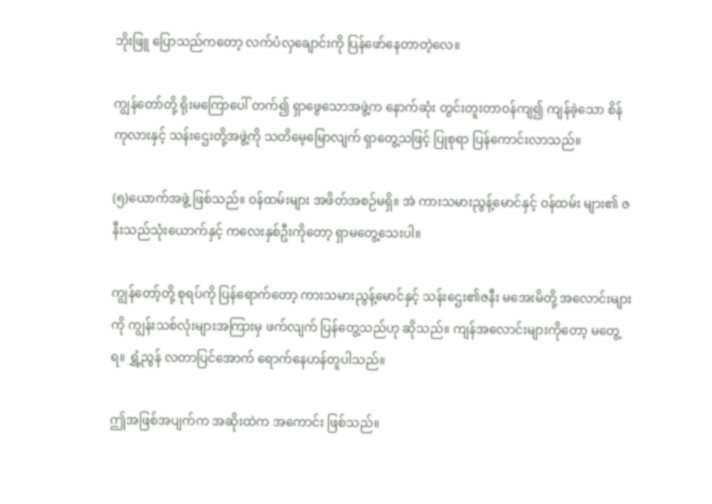ဘိုးဖြူ ပြောသည်ကတော့ လက်ပံလှချောင်းကို ပြန်ဖော်နေတာတဲ့လေ။

ကျွန်တော်တို့ ရိုးမကြောပေါ် တက်၍ ရှာဖွေသောအဖွဲ့က နောက်ဆုံး တွင်းတူးတာဝန်ကျ၍ ကျန်ခဲ့သော စိန်ကုလားနှင့် သန်းဌေးတို့အဖွဲ့ကို သတိမေ့မြောလျက် ရှာတွေ့သဖြင့် ပြုစုရာ ပြန်ကောင်းလာသည်။

(၅)ယောက်အဖွဲ့ ဖြစ်သည်။ ဝန်ထမ်းများ အဖိတ်အစဉ်မရှိ။ အဲ ကားသမားညွန့်မောင်နှင့် ဝန်ထမ်း များ၏ ဇနီးသည်သုံးယောက်နှင့် ကလေးနှစ်ဦးကိုတော့ ရှာမတွေ့သေးပါ။

ကျွန်တော့်တို့ စုရပ်ကို ပြန်ရောက်တော့ ကားသမားညွန့်မောင်နှင့် သန်းဌေး၏ဇနီး မအေးမိတို့ အလောင်းများကို ကျွန်းသစ်လုံးများအကြားမှ ဖက်လျက် ပြန်တွေ့သည်ဟု ဆိုသည်။ ကျန်အလောင်းများကိုတော့ မတွေ့ ရ။ ရွှံ့ညွန် လတာပြင်အောက် ရောက်နေဟန်တူပါသည်။

ဤအဖြစ်အပျက်က အဆိုးထဲက အကောင်း ဖြစ်သည်။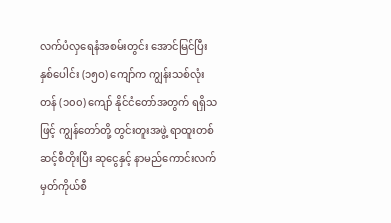လက်ပံလှရေနံအစမ်းတွင်း အောင်မြင်ပြီး နှစ်ပေါင်း (၁၅ဝ) ကျော်က ကျွန်းသစ်လုံး တန် (၁၀၀) ကျော် နိုင်ငံတော်အတွက် ရရှိသဖြင့် ကျွန်တော်တို့ တွင်းတူးအဖွဲ့ ရာထူးတစ်ဆင့်စီတိုးပြီး ဆုငွေနှင့် နာမည်ကောင်းလက်မှတ်ကိုယ်စီ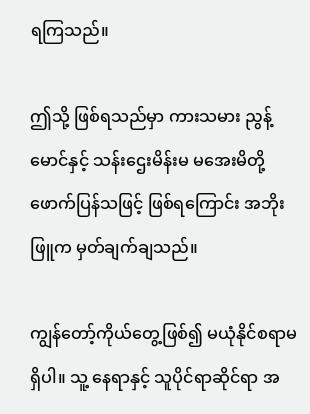ရကြသည်။

ဤသို့ ဖြစ်ရသည်မှာ ကားသမား ညွန့်မောင်နှင့် သန်းဌေးမိန်းမ မအေးမိတို့ ဖောက်ပြန်သဖြင့် ဖြစ်ရကြောင်း အဘိုးဖြူက မှတ်ချက်ချသည်။

ကျွန်တော့်ကိုယ်တွေ့ဖြစ်၍ မယုံနိုင်စရာမရှိပါ။ သူ့ နေရာနှင့် သူပိုင်ရာဆိုင်ရာ အ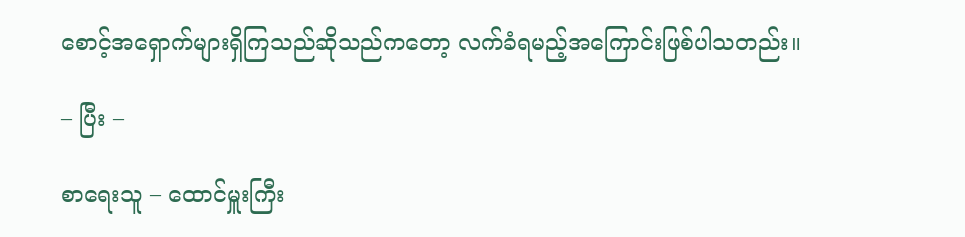စောင့်အရှောက်များရှိကြသည်ဆိုသည်ကတော့ လက်ခံရမည့်အကြောင်းဖြစ်ပါသတည်း။

– ပြီး –

စာရေးသူ – ထောင်မှူးကြီး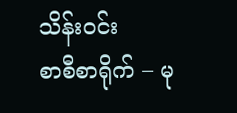သိန်းဝင်း
စာစီစာရိုက် – မု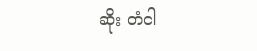ဆိုး တံငါ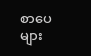စာပေများ